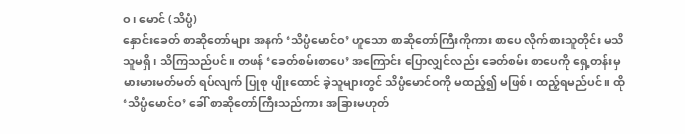ဝ၊ မောင် (သိပ္ပံ)
နှောင်းခေတ် စာဆိုတော်များ အနက် ‘သိပ္ပံမောင်ဝ’ ဟူသော စာဆိုတော်ကြီးကိုကား စာပေ လိုက်စားသူတိုင်း မသိသူမရှိ၊ သိကြသည်ပင်။ တဖန် ‘ခေတ်စမ်းစာပေ’ အကြောင်း ပြောလျှင်လည်း ခေတ်စမ်း စာပေကို ရှေ့တန်းမှ မားမားမတ်မတ် ရပ်လျက် ပြုစု ပျိုးထောင် ခဲ့သူများတွင် သိပ္ပံမောင်ဝကို မထည့်၍ မဖြစ်၊ ထည့်ရမည်ပင်။ ထို ‘သိပ္ပံမောင်ဝ’ ခေါ် စာဆိုတော်ကြီးသည်ကား အခြားမဟုတ်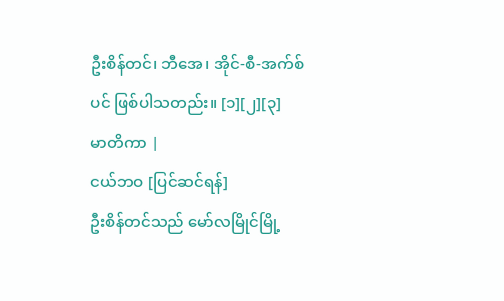ဦးစိန်တင်၊ ဘီအေ၊ အိုင်-စီ-အက်စ်ပင် ဖြစ်ပါသတည်း။ [၁][၂][၃]
မာတိကာ |
ငယ်ဘဝ [ပြင်ဆင်ရန်]
ဦးစိန်တင်သည် မော်လမြိုင်မြို့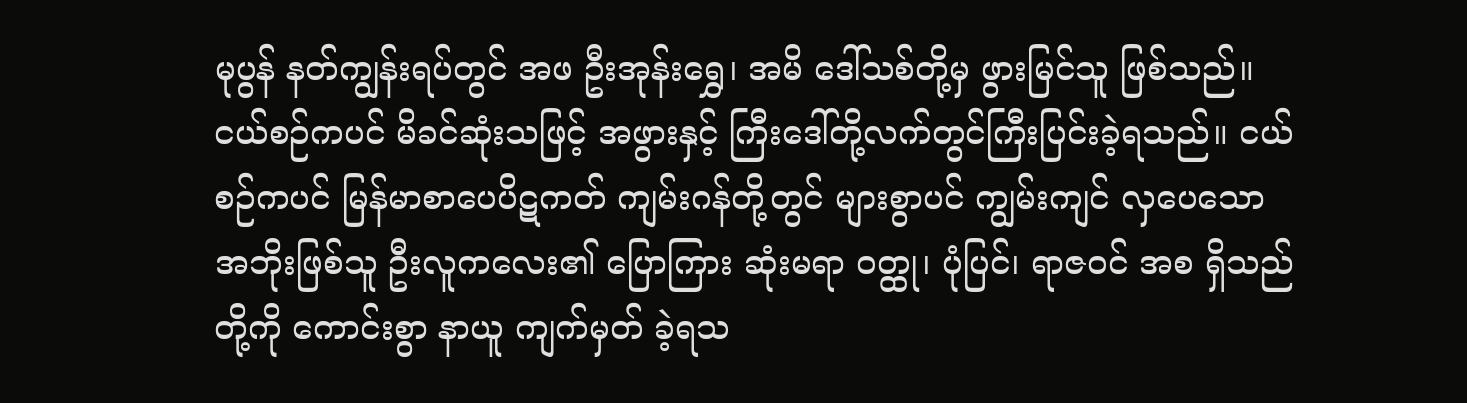မုပွန် နတ်ကျွန်းရပ်တွင် အဖ ဦးအုန်းရွှေ၊ အမိ ဒေါ်သစ်တို့မှ ဖွားမြင်သူ ဖြစ်သည်။ ငယ်စဉ်ကပင် မိခင်ဆုံးသဖြင့် အဖွားနှင့် ကြီးဒေါ်တို့လက်တွင်ကြီးပြင်းခဲ့ရသည်။ ငယ်စဉ်ကပင် မြန်မာစာပေပိဋကတ် ကျမ်းဂန်တို့တွင် များစွာပင် ကျွမ်းကျင် လှပေသော အဘိုးဖြစ်သူ ဦးလူကလေး၏ ပြောကြား ဆုံးမရာ ဝတ္ထု၊ ပုံပြင်၊ ရာဇဝင် အစ ရှိသည်တို့ကို ကောင်းစွာ နာယူ ကျက်မှတ် ခဲ့ရသ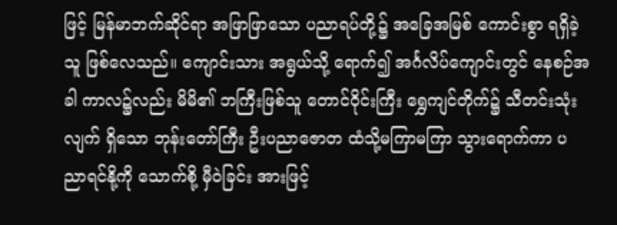ဖြင့် မြန်မာဘက်ဆိုင်ရာ အဖြာဖြာသော ပညာရပ်တို့၌ အခြေအမြစ် ကောင်းစွာ ရရှိခဲ့သူ ဖြစ်လေသည်။ ကျောင်းသား အရွယ်သို့ ရောက်၍ အင်္ဂလိပ်ကျောင်းတွင် နေစဉ်အခါ ကာလ၌လည်း မိမိ၏ ဘကြီးဖြစ်သူ တောင်ဝိုင်းကြီး ရွှေကျင်တိုက်၌ သီတင်းသုံးလျက် ရှိသော ဘုန်းတော်ကြီး ဦးပညာဇောတ ထံသို့မကြာမကြာ သွားရောက်ကာ ပညာရင်နို့ကို သောက်စို့ မှီဝဲခြင်း အားဖြင့်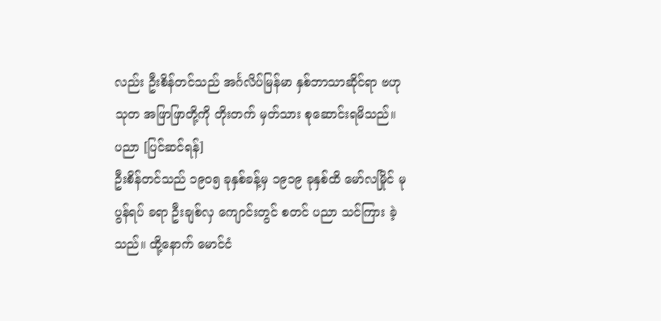လည်း ဦးစိန်တင်သည် အင်္ဂလိပ်မြန်မာ နှစ်ဘာသာဆိုင်ရာ ဗဟုသုတ အဖြာဖြာတို့ကို တိုးတက် မှတ်သား စုဆောင်းရမိသည်။
ပညာ [ပြင်ဆင်ရန်]
ဦးစိန်တင်သည် ၁၉ဝ၅ ခုနှစ်ခန့်မှ ၁၉၁၉ ခုနှစ်ထိ မော်လမြိုင် မုပွန်ရပ် ခရာ ဦးချစ်လှ ကျောင်းတွင် စတင် ပညာ သင်ကြား ခဲ့သည်။ ထို့နောက် မောင်ငံ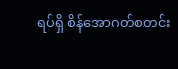ရပ်ရှိ စိန်အောဂတ်စတင်း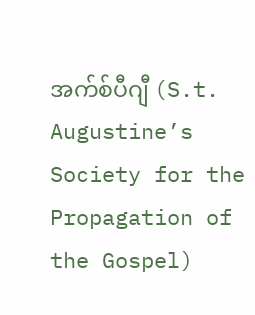အက်စ်ပီဂျီ (S.t. Augustine’s Society for the Propagation of the Gospel)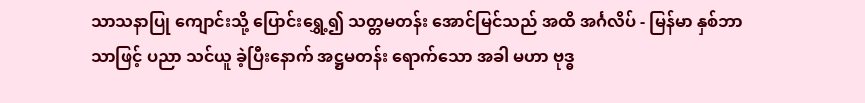သာသနာပြု ကျောင်းသို့ ပြောင်းရွှေ့၍ သတ္တမတန်း အောင်မြင်သည် အထိ အင်္ဂလိပ် - မြန်မာ နှစ်ဘာသာဖြင့် ပညာ သင်ယူ ခဲ့ပြီးနောက် အဋ္ဌမတန်း ရောက်သော အခါ မဟာ ဗုဒ္ဓ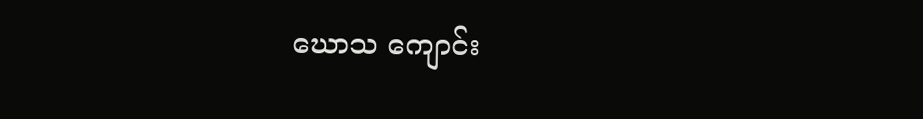ဃောသ ကျောင်း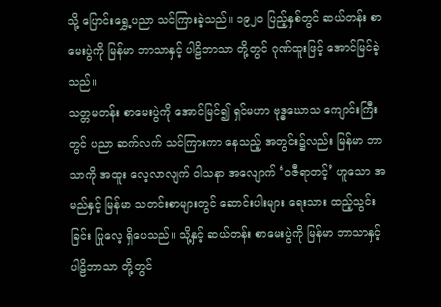သို့ ပြောင်းရွှေ့ပညာ သင်ကြားခဲ့သည်။ ၁၉၂ဝ ပြည့်နှစ်တွင် ဆယ်တန်း စာမေးပွဲကို မြန်မာ ဘာသာနှင့် ပါဠိဘာသာ တို့တွင် ဂုဏ်ထူးဖြင့် အောင်မြင်ခဲ့သည်။
သတ္တမတန်း စာမေးပွဲကို အောင်မြင်၍ ရှင်မဟာ ဗုဒ္ဓဃောသ ကျောင်းကြီးတွင် ပညာ ဆက်လက် သင်ကြားကာ နေသည့် အတွင်း၌လည်း မြန်မာ ဘာသာကို အထူး လေ့လာလျက် ဝါသနာ အလျောက် ‘ဝဇီရာတင့်’ ဟူသော အမည်နှင့် မြန်မာ သတင်းစာများတွင် ဆောင်းပါးများ ရေးသား ထည့်သွင်းခြင်း ပြုလေ့ ရှိပေသည်။ သို့နှင့် ဆယ်တန်း စာမေးပွဲကို မြန်မာ ဘာသာနှင့် ပါဠိဘာသာ တို့တွင်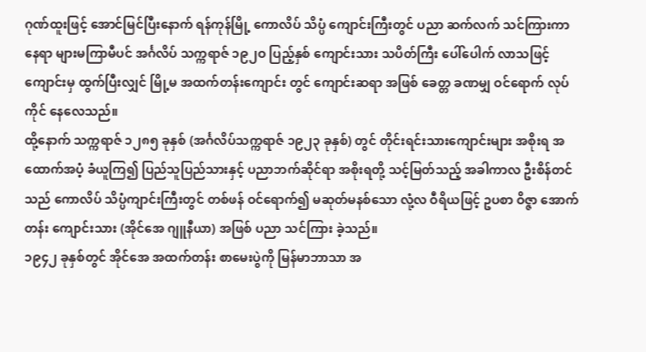ဂုဏ်ထူးဖြင့် အောင်မြင်ပြီးနောက် ရန်ကုန်မြို့ ကောလိပ် သိပ္ပံ ကျောင်းကြီးတွင် ပညာ ဆက်လက် သင်ကြားကာ နေရာ များမကြာမီပင် အင်္ဂလိပ် သက္ကရာဇ် ၁၉၂ဝ ပြည့်နှစ် ကျောင်းသား သပိတ်ကြီး ပေါ်ပေါက် လာသဖြင့် ကျောင်းမှ ထွက်ပြီးလျှင် မြို့မ အထက်တန်းကျောင်း တွင် ကျောင်းဆရာ အဖြစ် ခေတ္တ ခဏမျှ ဝင်ရောက် လုပ်ကိုင် နေလေသည်။
ထို့နောက် သက္ကရာဇ် ၁၂၈၅ ခုနှစ် (အင်္ဂလိပ်သက္ကရာဇ် ၁၉၂၃ ခုနှစ်) တွင် တိုင်းရင်းသားကျောင်းများ အစိုးရ အထောက်အပံ့ ခံယူကြ၍ ပြည်သူပြည်သားနှင့် ပညာဘက်ဆိုင်ရာ အစိုးရတို့ သင့်မြတ်သည့် အခါကာလ ဦးစိန်တင်သည် ကောလိပ် သိပ္ပံကျာင်းကြီးတွင် တစ်ဖန် ဝင်ရောက်၍ မဆုတ်မနစ်သော လုံ့လ ဝီရိယဖြင့် ဥပစာ ဝိဇ္ဇာ အောက်တန်း ကျောင်းသား (အိုင်အေ ဂျူနီယာ) အဖြစ် ပညာ သင်ကြား ခဲ့သည်။
၁၉၄၂ ခုနှစ်တွင် အိုင်အေ အထက်တန်း စာမေးပွဲကို မြန်မာဘာသာ အ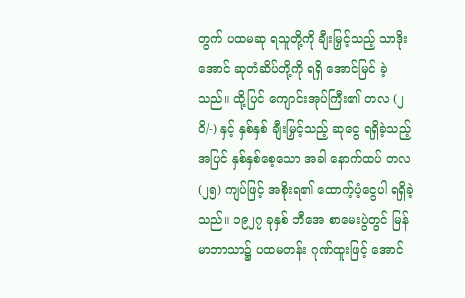တွက် ပထမဆု ရသူတို့ကို ချီးမြှင့်သည့် သာဒိုးအောင် ဆုတံဆိပ်တို့ကို ရရှိ အောင်မြင် ခဲ့သည်။ ထို့ပြင် ကျောင်းအုပ်ကြီး၏ တလ (၂ဝိ/-) နှင့် နှစ်နှစ် ချီးမြှင့်သည့် ဆုငွေ ရရှိခဲ့သည့် အပြင် နှစ်နှစ်စေ့သော အခါ နောက်ထပ် တလ (၂၅) ကျပ်ဖြင့် အစိုးရ၏ ထောက့်ပံ့ငွေပါ ရရှိခဲ့သည်။ ၁၉၂၇ ခုနှစ် ဘီအေ စာမေးပွဲတွင် မြန်မာဘာသာ၌ ပထမတန်း ဂုဏ်ထူးဖြင့် အောင်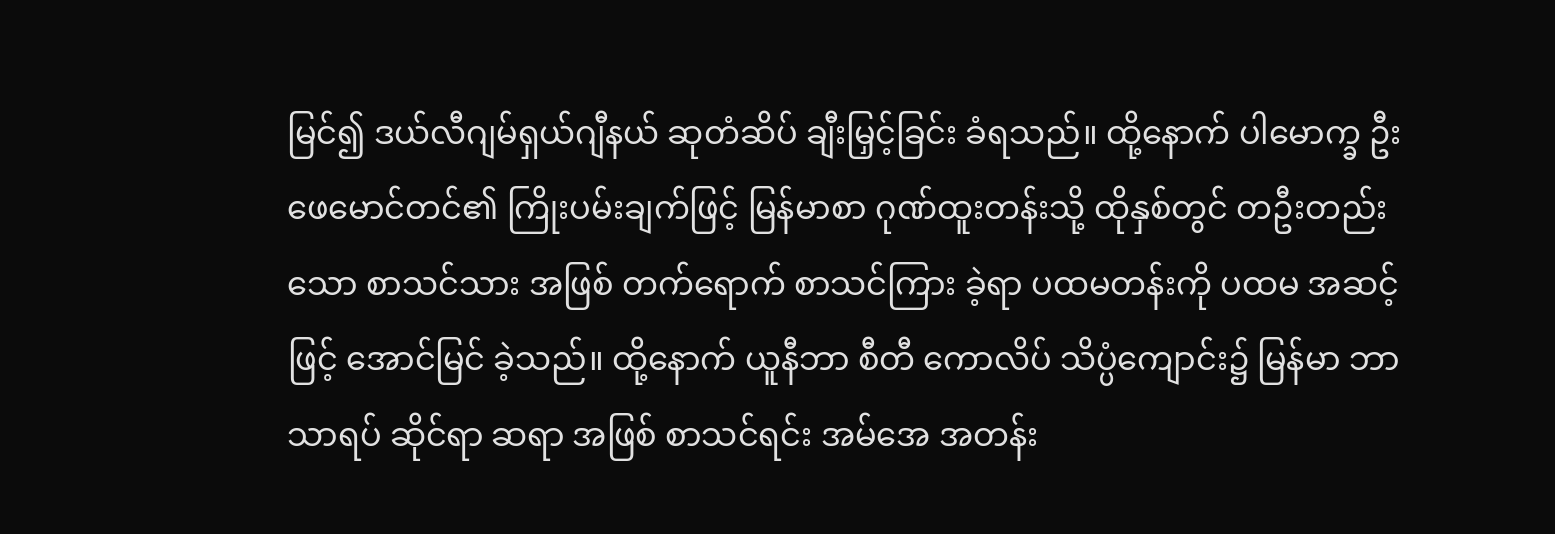မြင်၍ ဒယ်လီဂျမ်ရှယ်ဂျီနယ် ဆုတံဆိပ် ချီးမြှင့်ခြင်း ခံရသည်။ ထို့နောက် ပါမောက္ခ ဦးဖေမောင်တင်၏ ကြိုးပမ်းချက်ဖြင့် မြန်မာစာ ဂုဏ်ထူးတန်းသို့ ထိုနှစ်တွင် တဦးတည်းသော စာသင်သား အဖြစ် တက်ရောက် စာသင်ကြား ခဲ့ရာ ပထမတန်းကို ပထမ အဆင့်ဖြင့် အောင်မြင် ခဲ့သည်။ ထို့နောက် ယူနီဘာ စီတီ ကောလိပ် သိပ္ပံကျောင်း၌ မြန်မာ ဘာသာရပ် ဆိုင်ရာ ဆရာ အဖြစ် စာသင်ရင်း အမ်အေ အတန်း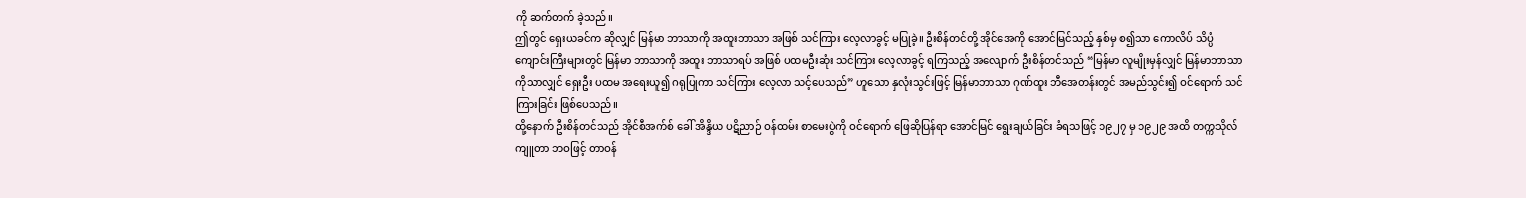ကို ဆက်တက် ခဲ့သည်။
ဤတွင် ရှေးယခင်က ဆိုလျှင် မြန်မာ ဘာသာကို အထူးဘာသာ အဖြစ် သင်ကြား လေ့လာခွင့် မပြုခဲ့။ ဦးစိန်တင်တို့ အိုင်အေကို အောင်မြင်သည့် နှစ်မှ စ၍သာ ကောလိပ် သိပ္ပံ ကျောင်းကြီးများတွင် မြန်မာ ဘာသာကို အထူး ဘာသာရပ် အဖြစ် ပထမဦးဆုံး သင်ကြား လေ့လာခွင့် ရကြသည့် အလျောက် ဦးစိန်တင်သည် “မြန်မာ လူမျိုးမှန်လျှင် မြန်မာဘာသာ ကိုသာလျှင် ရှေးဦး ပထမ အရေးယူ၍ ဂရုပြုကာ သင်ကြား လေ့လာ သင့်ပေသည်” ဟူသော နှလုံးသွင်းဖြင့် မြန်မာဘာသာ ဂုဏ်ထူး ဘီအေတန်းတွင် အမည်သွင်း၍ ဝင်ရောက် သင်ကြားခြင်း ဖြစ်ပေသည်။
ထို့နောက် ဦးစိန်တင်သည် အိုင်စီအက်စ် ခေါ် အိန္ဒိယ ပဋိညာဉ် ဝန်ထမ်း စာမေးပွဲကို ဝင်ရောက် ဖြေဆိုပြန်ရာ အောင်မြင် ရွေးချယ်ခြင်း ခံရသဖြင့် ၁၉၂၇ မှ ၁၉၂၉ အထိ တက္ကသိုလ် ကျူတာ ဘဝဖြင့် တာဝန်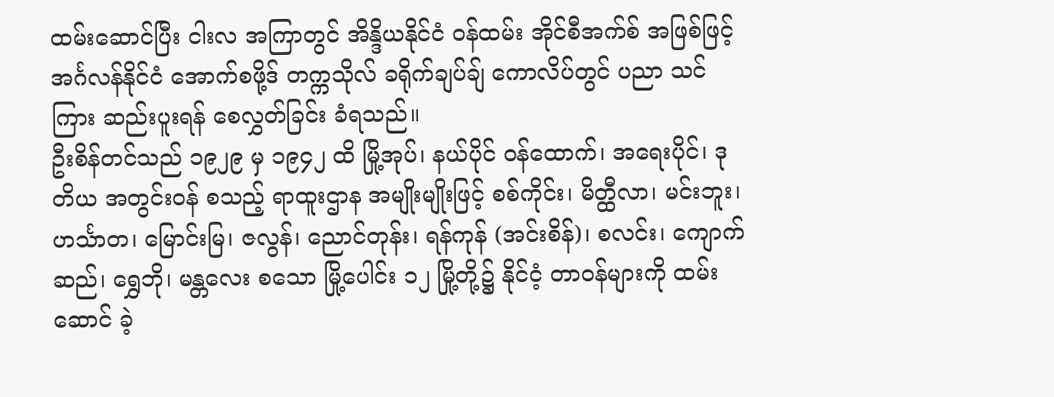ထမ်းဆောင်ပြီး ငါးလ အကြာတွင် အိန္ဒိယနိုင်ငံ ဝန်ထမ်း အိုင်စီအက်စ် အဖြစ်ဖြင့် အင်္ဂလန်နိုင်ငံ အောက်စဖို့ဒ် တက္ကသိုလ် ခရိုက်ချပ်ချ် ကောလိပ်တွင် ပညာ သင်ကြား ဆည်းပူးရန် စေလွှတ်ခြင်း ခံရသည်။
ဦးစိန်တင်သည် ၁၉၂၉ မှ ၁၉၄၂ ထိ မြို့အုပ်၊ နယ်ပိုင် ဝန်ထောက်၊ အရေးပိုင်၊ ဒုတိယ အတွင်းဝန် စသည့် ရာထူးဌာန အမျိုးမျိုးဖြင့် စစ်ကိုင်း၊ မိတ္ထီလာ၊ မင်းဘူး၊ ဟင်္သာတ၊ မြောင်းမြ၊ ဇလွန်၊ ညောင်တုန်း၊ ရန်ကုန် (အင်းစိန်)၊ စလင်း၊ ကျောက်ဆည်၊ ရွှေဘို၊ မန္တလေး စသော မြို့ပေါင်း ၁၂ မြို့တို့၌ နိုင်ငံ့ တာဝန်များကို ထမ်းဆောင် ခဲ့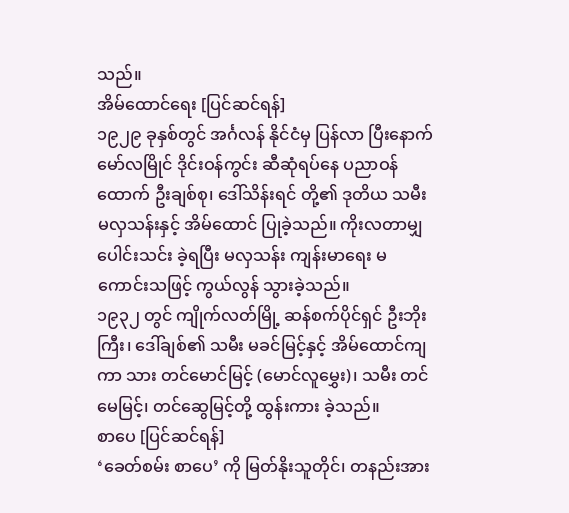သည်။
အိမ်ထောင်ရေး [ပြင်ဆင်ရန်]
၁၉၂၉ ခုနှစ်တွင် အင်္ဂလန် နိုင်ငံမှ ပြန်လာ ပြီးနောက် မော်လမြိုင် ဒိုင်းဝန်ကွင်း ဆီဆုံရပ်နေ ပညာဝန်ထောက် ဦးချစ်စု၊ ဒေါ်သိန်းရင် တို့၏ ဒုတိယ သမီး မလှသန်းနှင့် အိမ်ထောင် ပြုခဲ့သည်။ ကိုးလတာမျှ ပေါင်းသင်း ခဲ့ရပြီး မလှသန်း ကျန်းမာရေး မကောင်းသဖြင့် ကွယ်လွန် သွားခဲ့သည်။
၁၉၃၂ တွင် ကျိုက်လတ်မြို့ ဆန်စက်ပိုင်ရှင် ဦးဘိုးကြီး၊ ဒေါ်ချစ်၏ သမီး မခင်မြင့်နှင့် အိမ်ထောင်ကျကာ သား တင်မောင်မြင့် (မောင်လူမွှေး)၊ သမီး တင်မေမြင့်၊ တင်ဆွေမြင့်တို့ ထွန်းကား ခဲ့သည်။
စာပေ [ပြင်ဆင်ရန်]
‘ခေတ်စမ်း စာပေ’ ကို မြတ်နိုးသူတိုင်၊ တနည်းအား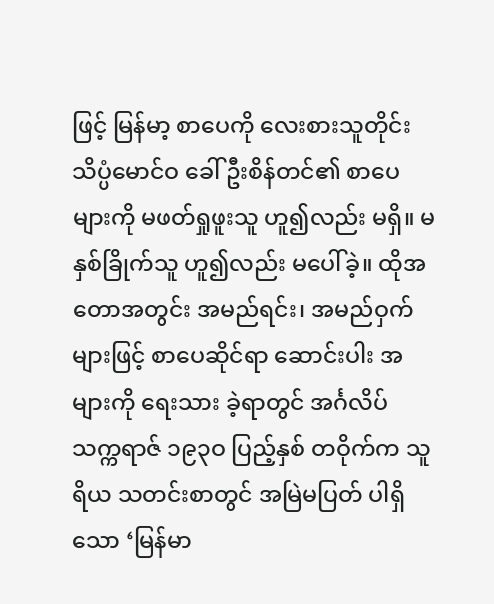ဖြင့် မြန်မာ့ စာပေကို လေးစားသူတိုင်း သိပ္ပံမောင်ဝ ခေါ် ဦးစိန်တင်၏ စာပေများကို မဖတ်ရှုဖူးသူ ဟူ၍လည်း မရှိ။ မနှစ်ခြိုက်သူ ဟူ၍လည်း မပေါ်ခဲ့။ ထိုအတောအတွင်း အမည်ရင်း၊ အမည်ဝှက်များဖြင့် စာပေဆိုင်ရာ ဆောင်းပါး အများကို ရေးသား ခဲ့ရာတွင် အင်္ဂလိပ် သက္ကရာဇ် ၁၉၃ဝ ပြည့်နှစ် တဝိုက်က သူရိယ သတင်းစာတွင် အမြဲမပြတ် ပါရှိသော ‘မြန်မာ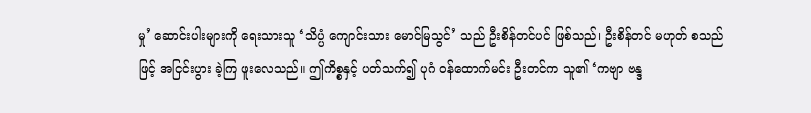မှု’ ဆောင်းပါးများကို ရေးသားသူ ‘သိပ္ပံ ကျောင်းသား မောင်မြသွင်’ သည် ဦးစိန်တင်ပင် ဖြစ်သည်၊ ဦးစိန်တင် မဟုတ် စသည်ဖြင့် အငြင်းပွား ခဲ့ကြ ဖူးလေသည်။ ဤကိစ္စနှင့် ပတ်သက်၍ ပုဂံ ဝန်ထောက်မင်း ဦးတင်က သူ၏ ‘ကဗျာ ဗန္ဒ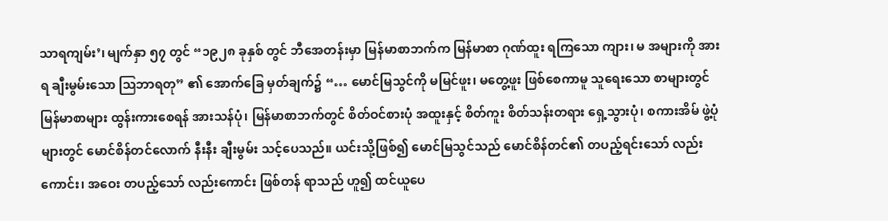သာရကျမ်း’၊ မျက်နှာ ၅၇ တွင် “၁၉၂၈ ခုနှစ် တွင် ဘီအေတန်းမှာ မြန်မာစာဘက်က မြန်မာစာ ဂုဏ်ထူး ရကြသော ကျား၊ မ အများကို အားရ ချီးမွမ်းသော ဩဘာရတု” ၏ အောက်ခြေ မှတ်ချက်၌ “… မောင်မြသွင်ကို မမြင်ဖူး၊ မတွေ့ဖူး ဖြစ်စေကာမူ သူရေးသော စာများတွင် မြန်မာစာများ ထွန်းကားစေရန် အားသန်ပုံ၊ မြန်မာစာဘက်တွင် စိတ်ဝင်စားပုံ အထူးနှင့် စိတ်ကူး စိတ်သန်းတရား ရှေ့သွားပုံ၊ စကားအိမ် ဖွဲ့ပုံများတွင် မောင်စိန်တင်လောက် နီးနီး ချီးမွမ်း သင့်ပေသည်။ ယင်းသို့ဖြစ်၍ မောင်မြသွင်သည် မောင်စိန်တင်၏ တပည့်ရင်းသော် လည်းကောင်း၊ အဝေး တပည့်သော် လည်းကောင်း ဖြစ်တန် ရာသည် ဟူ၍ ထင်ယူပေ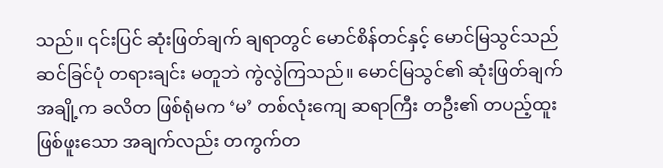သည်။ ၎င်းပြင် ဆုံးဖြတ်ချက် ချရာတွင် မောင်စိန်တင်နှင့် မောင်မြသွင်သည် ဆင်ခြင်ပုံ တရားချင်း မတူဘဲ ကွဲလွဲကြသည်။ မောင်မြသွင်၏ ဆုံးဖြတ်ချက် အချို့က ခလိတ ဖြစ်ရုံမက ‘မ’ တစ်လုံးကျေ ဆရာကြီး တဦး၏ တပည့်ထူး ဖြစ်ဖူးသော အချက်လည်း တကွက်တ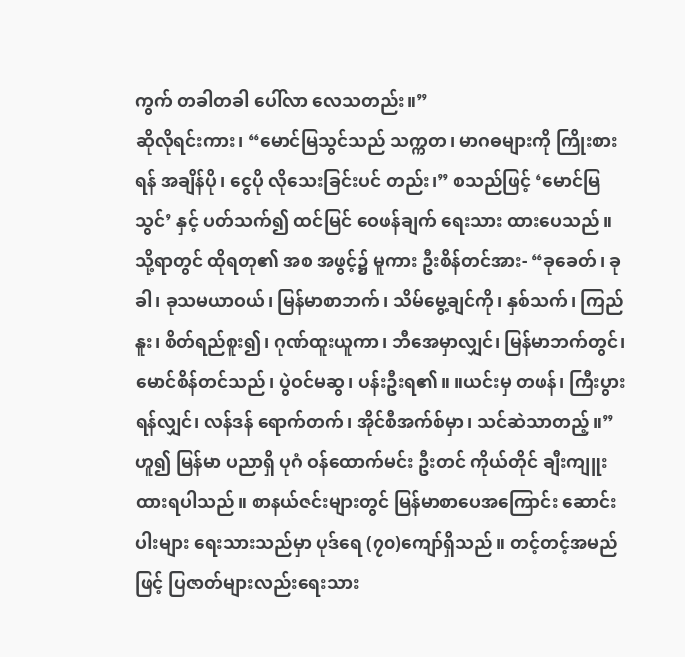ကွက် တခါတခါ ပေါ်လာ လေသတည်း။”
ဆိုလိုရင်းကား၊ “မောင်မြသွင်သည် သက္ကတ၊ မာဂဓများကို ကြိုးစားရန် အချိန်ပို၊ ငွေပို လိုသေးခြင်းပင် တည်း၊” စသည်ဖြင့် ‘မောင်မြသွင်’ နှင့် ပတ်သက်၍ ထင်မြင် ဝေဖန်ချက် ရေးသား ထားပေသည်။ သို့ရာတွင် ထိုရတု၏ အစ အဖွင့်၌ မူကား ဦးစိန်တင်အား- “ခုခေတ်၊ ခုခါ၊ ခုသမယာဝယ်၊ မြန်မာစာဘက်၊ သိမ်မွေ့ချင်ကို၊ နှစ်သက်၊ ကြည်နူး၊ စိတ်ရည်စူး၍၊ ဂုဏ်ထူးယူကာ၊ ဘီအေမှာလျှင်၊ မြန်မာဘက်တွင်၊ မောင်စိန်တင်သည်၊ ပွဲဝင်မဆွ၊ ပန်းဦးရ၏။ ။ယင်းမှ တဖန်၊ ကြီးပွားရန်လျှင်၊ လန်ဒန် ရောက်တက်၊ အိုင်စီအက်စ်မှာ၊ သင်ဆဲသာတည့်။” ဟူ၍ မြန်မာ ပညာရှိ ပုဂံ ဝန်ထောက်မင်း ဦးတင် ကိုယ်တိုင် ချီးကျူး ထားရပါသည်။ စာနယ်ဇင်းများတွင် မြန်မာစာပေအကြောင်း ဆောင်းပါးများ ရေးသားသည်မှာ ပုဒ်ရေ (၇၀)ကျော်ရှိသည်။ တင့်တင့်အမည်ဖြင့် ပြဇာတ်များလည်းရေးသား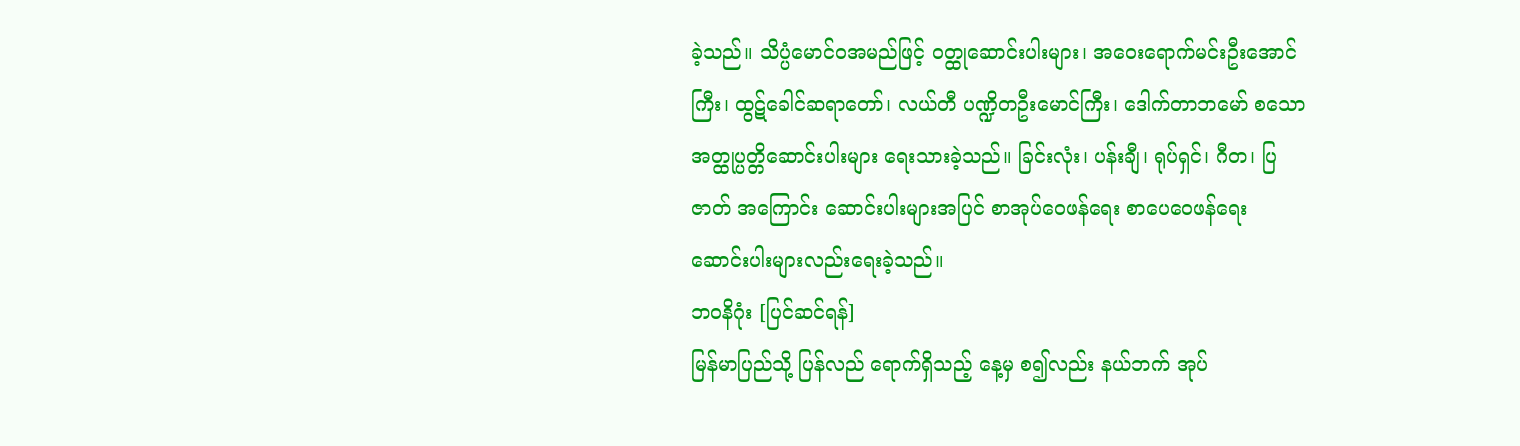ခဲ့သည်။ သိပ္ပံမောင်ဝအမည်ဖြင့် ဝတ္ထုဆောင်းပါးများ၊ အဝေးရောက်မင်းဦးအောင်ကြီး၊ ထွဋ်ခေါင်ဆရာတော်၊ လယ်တီ ပဏ္ဍိတဦးမောင်ကြီး၊ ဒေါက်တာဘမော် စသော အတ္ထုပ္ပတ္တိဆောင်းပါးများ ရေးသားခဲ့သည်။ ခြင်းလုံး၊ ပန်းချီ၊ ရုပ်ရှင်၊ ဂီတ၊ ပြဇာတ် အကြောင်း ဆောင်းပါးများအပြင် စာအုပ်ဝေဖန်ရေး စာပေဝေဖန်ရေး ဆောင်းပါးများလည်းရေးခဲ့သည်။
ဘဝနိဂုံး [ပြင်ဆင်ရန်]
မြန်မာပြည်သို့ ပြန်လည် ရောက်ရှိသည့် နေ့မှ စ၍လည်း နယ်ဘက် အုပ်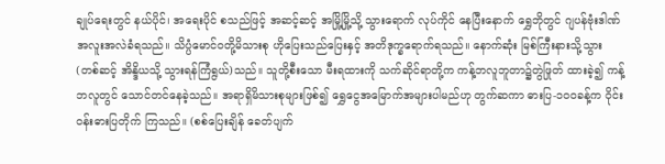ချုပ်ရေးတွင် နယ်ပိုင်၊ အရေးပိုင် စသည်ဖြင့် အဆင့်ဆင့် အမြို့မြို့သို့ သွားရောက် လုပ်ကိုင် နေပြီးနောက် ရွှေဘိုတွင် ဂျပန်ဗုံးဒါဏ် အလူးအလဲခံရသည်။ သိပ္ပံမောင်ဝတို့မိသားစု ဟိုပြေးသည်ပြေးနှင့် အတိဒုက္ခရောက်ရသည်။ နောက်ဆုံး မြစ်ကြီးနားသို့သွား (တစ်ဆင့် အိန္ဒိယသို့ သွားရန်ကြံရွယ်)သည်။ သူတို့စီးသော မီးရထားကို သက်ဆိုင်ရာတို့က ကန့်ဘလူဘူတာ၌တွဲဖြုတ် ထားခဲ့၍ ကန့်ဘလူတွင် သောင်တင်နေခဲ့သည်။ အရာရှိမိသားစုများဖြစ်၍ ရွှေငွေအမြောက်အများပါမည်ဟု တွက်ဆကာ ဓားပြ-၁ဝဝခန့်က ဝိုင်းဝန်းဓားပြတိုက် ကြသည်။ (စစ်ပြေးချိန် ခေတ်ပျက်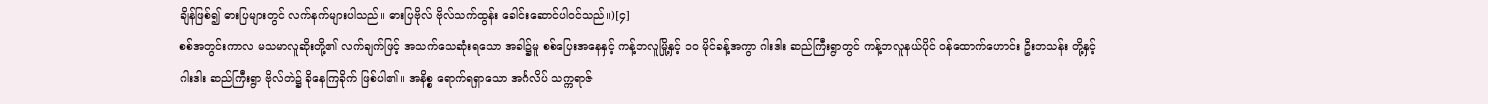ချိန်ဖြစ်၍ ဓားပြများတွင် လက်နက်များပါသည်။ ဓားပြဗိုလ် ဗိုလ်သက်ထွန်း ခေါင်းဆောင်ပါဝင်သည်။)[၄]
စစ်အတွင်းကာလ မသမာလူဆိုးတို့၏ လက်ချက်ဖြင့် အသက်သေဆုံးရသော အခါ၌မူ စစ်ပြေးအနေနှင့် ကန့်ဘလူမြို့နှင့် ၁ဝ မိုင်ခန့်အကွာ ဂါးဒါး ဆည်ကြီးရွာတွင် ကန့်ဘလူနယ်ပိုင် ဝန်ထောက်ဟောင်း ဦးဘသန်း တို့နှင့် ဂါးဒါး ဆည်ကြီးရွာ ဗိုလ်တဲ၌ ခိုနေကြခိုက် ဖြစ်ပါ၏။ အနိစ္စ ရောက်ရရှာသော အင်္ဂလိပ် သက္ကရာဇ်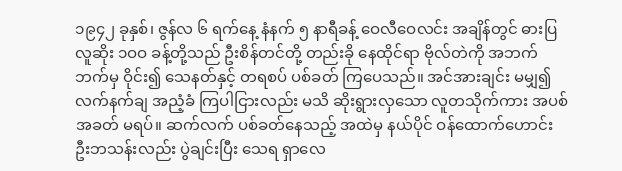၁၉၄၂ ခုနှစ်၊ ဇွန်လ ၆ ရက်နေ့ နံနက် ၅ နာရီခန့် ဝေလီဝေလင်း အချိန်တွင် ဓားပြ လူဆိုး ၁ဝဝ ခန့်တို့သည် ဦးစိန်တင်တို့ တည်းခို နေထိုင်ရာ ဗိုလ်တဲကို အဘက်ဘက်မှ ဝိုင်း၍ သေနတ်နှင့် တရစပ် ပစ်ခတ် ကြပေသည်။ အင်အားချင်း မမျှ၍ လက်နက်ချ အညံ့ခံ ကြပါငြားလည်း မသိ ဆိုးရွားလှသော လူတသိုက်ကား အပစ်အခတ် မရပ်။ ဆက်လက် ပစ်ခတ်နေသည့် အထဲမှ နယ်ပိုင် ဝန်ထောက်ဟောင်း ဦးဘသန်းလည်း ပွဲချင်းပြီး သေရ ရှာလေ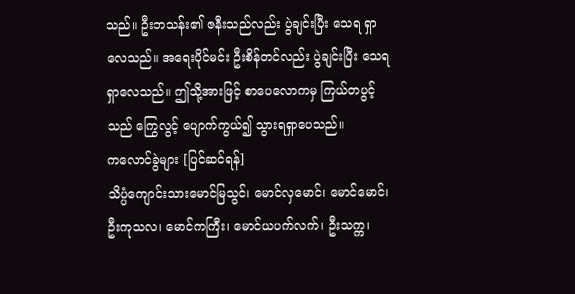သည်။ ဦးဘသန်း၏ ဇနီးသည်လည်း ပွဲချင်းပြီး သေရ ရှာလေသည်။ အရေးပိုင်မင်း ဦးစိန်တင်လည်း ပွဲချင်းပြီး သေရ ရှာလေသည်။ ဤသို့အားဖြင့် စာပေလောကမှ ကြယ်တပွင့်သည် ကြွေလွင့် ပျောက်ကွယ်၍ သွားရရှာပေသည်။
ကလောင်ခွဲများ [ပြင်ဆင်ရန်]
သိပ္ပံကျောင်းသားမောင်မြသွင်၊ မောင်လှမောင်၊ မောင်မောင်၊ ဦးကုသလ၊ မောင်ကကြီး၊ မောင်ယပက်လက်၊ ဦးသက္က၊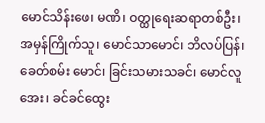မောင်သိန်းဖေ၊ မဏိ၊ ဝတ္ထုရေးဆရာတစ်ဦး၊ အမှန်ကြိုက်သူ၊ မောင်သာမောင်၊ ဘိလပ်ပြန်၊ ခေတ်စမ်း မောင်၊ ခြင်းသမားသခင်၊ မောင်လူအေး၊ ခင်ခင်ထွေး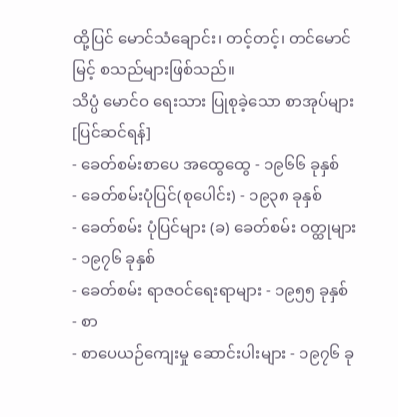ထို့ပြင် မောင်သံချောင်း၊ တင့်တင့်၊ တင်မောင်မြင့် စသည်များဖြစ်သည်။
သိပ္ပံ မောင်ဝ ရေးသား ပြုစုခဲ့သော စာအုပ်များ [ပြင်ဆင်ရန်]
- ခေတ်စမ်းစာပေ အထွေထွေ - ၁၉၆၆ ခုနှစ်
- ခေတ်စမ်းပုံပြင်(စုပေါင်း) - ၁၉၃၈ ခုနှစ်
- ခေတ်စမ်း ပုံပြင်များ (ခ) ခေတ်စမ်း ဝတ္ထုများ - ၁၉၇၆ ခုနှစ်
- ခေတ်စမ်း ရာဇဝင်ရေးရာများ - ၁၉၅၅ ခုနှစ်
- စာ
- စာပေယဉ်ကျေးမှု ဆောင်းပါးများ - ၁၉၇၆ ခု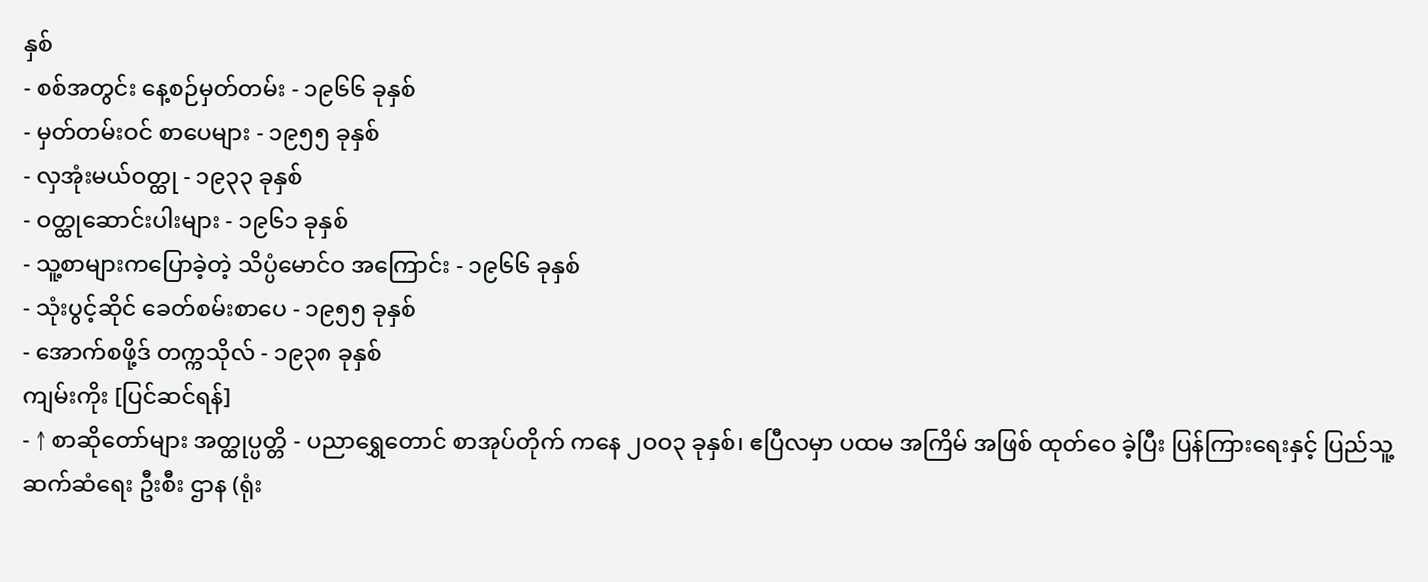နှစ်
- စစ်အတွင်း နေ့စဉ်မှတ်တမ်း - ၁၉၆၆ ခုနှစ်
- မှတ်တမ်းဝင် စာပေများ - ၁၉၅၅ ခုနှစ်
- လှအုံးမယ်ဝတ္ထု - ၁၉၃၃ ခုနှစ်
- ဝတ္ထုဆောင်းပါးများ - ၁၉၆၁ ခုနှစ်
- သူ့စာများကပြောခဲ့တဲ့ သိပ္ပံမောင်ဝ အကြောင်း - ၁၉၆၆ ခုနှစ်
- သုံးပွင့်ဆိုင် ခေတ်စမ်းစာပေ - ၁၉၅၅ ခုနှစ်
- အောက်စဖို့ဒ် တက္ကသိုလ် - ၁၉၃၈ ခုနှစ်
ကျမ်းကိုး [ပြင်ဆင်ရန်]
- ↑ စာဆိုတော်များ အတ္ထုပ္ပတ္တိ - ပညာရွှေတောင် စာအုပ်တိုက် ကနေ ၂ဝဝ၃ ခုနှစ်၊ ဧပြီလမှာ ပထမ အကြိမ် အဖြစ် ထုတ်ဝေ ခဲ့ပြီး ပြန်ကြားရေးနှင့် ပြည်သူ့ ဆက်ဆံရေး ဦးစီး ဌာန (ရုံး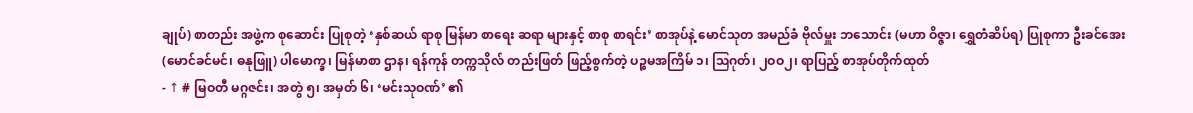ချုပ်) စာတည်း အဖွဲ့က စုဆောင်း ပြုစုတဲ့ ‘နှစ်ဆယ် ရာစု မြန်မာ စာရေး ဆရာ များနှင့် စာစု စာရင်း’ စာအုပ်နဲ့ မောင်သုတ အမည်ခံ ဗိုလ်မှူး ဘသောင်း (မဟာ ဝိဇ္ဇာ၊ ရွှေတံဆိပ်ရ) ပြုစုကာ ဦးခင်အေး (မောင်ခင်မင်၊ ဓနုဖြူ) ပါမောက္ခ၊ မြန်မာစာ ဌာန၊ ရန်ကုန် တက္ကသိုလ် တည်းဖြတ် ဖြည့်စွက်တဲ့ ပဉ္စမအကြိမ် ၁၊ ဩဂုတ်၊ ၂ဝဝ၂၊ ရာပြည့် စာအုပ်တိုက်ထုတ်
- ↑ # မြဝတီ မဂ္ဂဇင်း၊ အတွဲ ၅၊ အမှတ် ၆၊ ‘မင်းသုဝဏ်’ ၏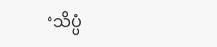‘သိပ္ပံ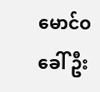မောင်ဝ ခေါ် ဦး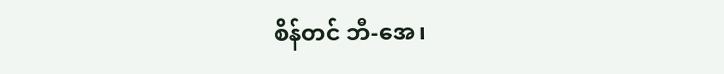စိန်တင် ဘီ-အေ၊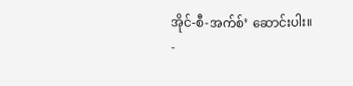အိုင်-စီ-အက်စ်’ ဆောင်းပါး။
-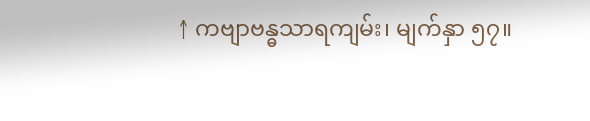↑ ကဗျာဗန္ဓသာရကျမ်း၊ မျက်နှာ ၅၇။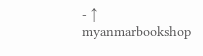- ↑ myanmarbookshop